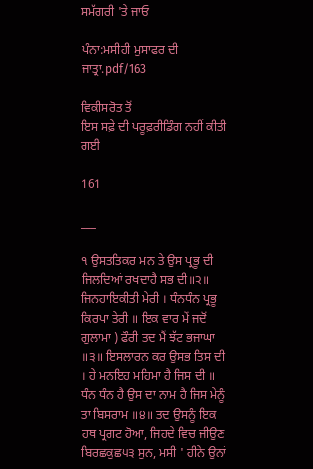ਸਮੱਗਰੀ 'ਤੇ ਜਾਓ

ਪੰਨਾ:ਮਸੀਹੀ ਮੁਸਾਫਰ ਦੀ ਜਾਤ੍ਰਾ.pdf/163

ਵਿਕੀਸਰੋਤ ਤੋਂ
ਇਸ ਸਫ਼ੇ ਦੀ ਪਰੂਫ਼ਰੀਡਿੰਗ ਨਹੀਂ ਕੀਤੀ ਗਈ

161

___

੧ ਉਸਤਤਿਕਰ ਮਨ ਤੇ ਉਸ ਪ੍ਰਭੂ ਦੀ ਜਿਲਦਿਆਂ ਰਖਦਾਹੈ ਸਭ ਦੀ॥੨॥ ਜਿਨਹਾਇਕੀਤੀ ਮੇਰੀ । ਧੰਨਧੰਨ ਪ੍ਰਭੂ ਕਿਰਪਾ ਤੇਰੀ ॥ ਇਕ ਵਾਰ ਮੇਂ ਜਦੋਂ ਗੁਲਾਮਾ ) ਫੌਰੀ ਤਦ ਮੈਂ ਝੱਟ ਭਜਾਘਾ ॥੩॥ ਇਸਲਾਰਨ ਕਰ ਉਸਭ ਤਿਸ ਦੀ । ਹੇ ਮਨਇਹ ਮਹਿਮਾ ਹੈ ਜਿਸ ਦੀ ॥ ਧੰਨ ਧੰਨ ਹੈ ਉਸ ਦਾ ਨਾਮ ਹੈ ਜਿਸ ਮੇਨੂੰ ਤਾ ਬਿਸਰਾਮ ॥੪॥ ਤਦ ਉਸਨੂੰ ਇਕ ਹਥ ਪ੍ਰਗਟ ਹੋਆ, ਜਿਹਦੇ ਵਿਚ ਜੀਉਣ ਬਿਰਛਕੁਛ੫੩ ਸੁਨ, ਮਸੀ ' ਹੀਨੇ ਉਨਾਂ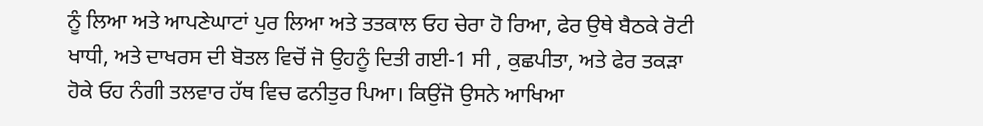ਨੂੰ ਲਿਆ ਅਤੇ ਆਪਣੇਘਾਟਾਂ ਪੁਰ ਲਿਆ ਅਤੇ ਤਤਕਾਲ ਓਹ ਚੇਰਾ ਹੋ ਰਿਆ, ਫੇਰ ਉਥੇ ਬੈਠਕੇ ਰੋਟੀ ਖਾਧੀ, ਅਤੇ ਦਾਖਰਸ ਦੀ ਬੋਤਲ ਵਿਚੋਂ ਜੋ ਉਹਨੂੰ ਦਿਤੀ ਗਈ-1 ਸੀ , ਕੁਛਪੀਤਾ, ਅਤੇ ਫੇਰ ਤਕੜਾ ਹੋਕੇ ਓਹ ਨੰਗੀ ਤਲਵਾਰ ਹੱਥ ਵਿਚ ਫਨੀਤੁਰ ਪਿਆ। ਕਿਉਂਜੋ ਉਸਨੇ ਆਖਿਆ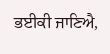ਭਈਕੀ ਜਾਣਿਐ,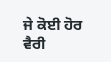ਜੇ ਕੋਈ ਹੋਰ ਵੈਰੀ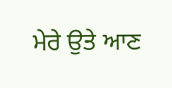ਮੇਰੇ ਉਤੇ ਆਣ